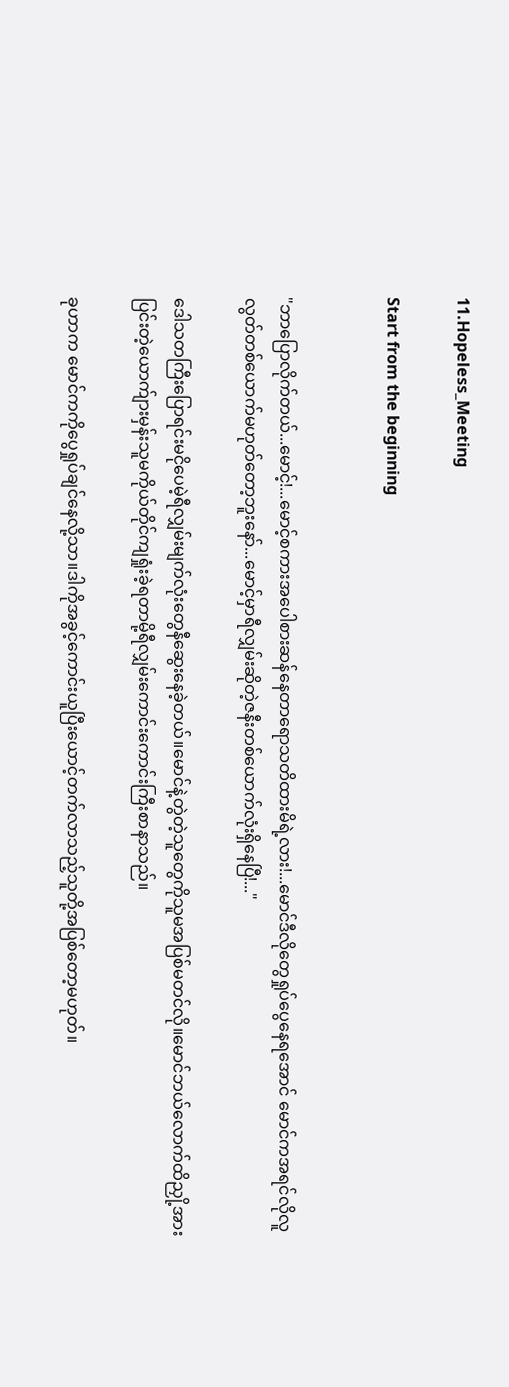11.Hopeless_Meeting

Start from the beginning


"ဘာပြောလိုက်တယ်...မောင့်!...မောင့်စကားအပေါစားဆန်နေတာရောသတိထားမိရဲ့လား!...မောင်ဒီလိုတွေရှုပ်ပွေနေရအောင် မောင်ကအရင်လိုလူလွတ်တစ်ယောက်မဟုတ်တော့ဘူးနော်...မောင့်မှာရီလျှမ်းဆိုတဲ့ဇနီးတစ်ယောက်လုံးရှိနေပြီ!..."

ဒေါသတကြီးပြောရင်းမငိုပေမဲ့ရီလျှမ်းမျက်လုံးတွေနီဆွေးနေခဲ့တယ်။မောင်နဲ့တွဲတဲ့သူတွေကိုသူမအပြစ်မတင်လို။မောင်ဘယ်လောက်ထိညှို့အားပြင်းတဲ့ယောက်ျားမှန်းသူမကိုယ်တိုင်ကျရှုံးခဲ့ရတာမို့ရီလျှမ်းကောင်းကောင်းကြီးစာနာသည်။

ခုဟာက မောင်ကကိုပွေရှုပ်ချင်နေလို့သာ။ဒါကိုအခွင့်ကောင်းယူပြီးယောင့်တက်လာသည့်သူတို့အပြစ်တော့မဟုတ်။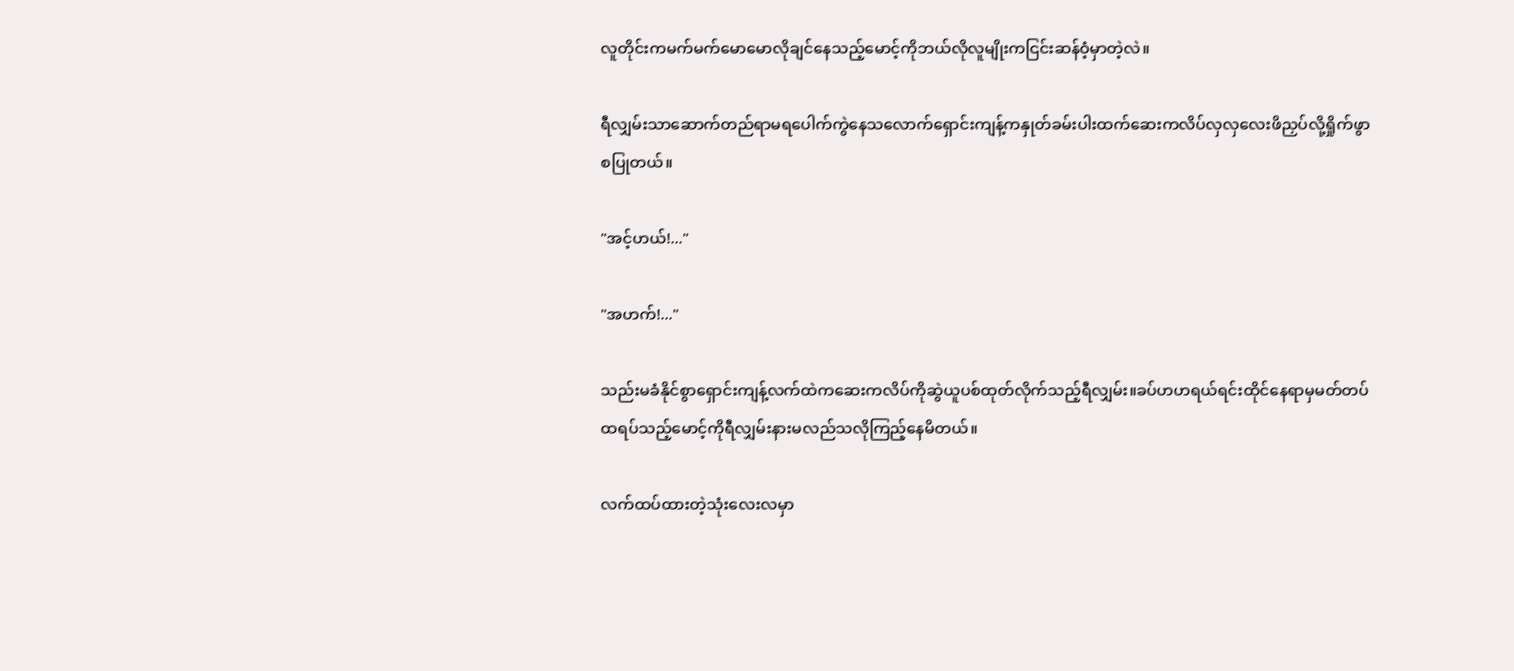လူတိုင်းကမက်မက်မောမောလိုချင်နေသည့်မောင့်ကိုဘယ်လိုလူမျိုးကငြင်းဆန်ဝံ့မှာတဲ့လဲ။

ရီလျှမ်းသာဆောက်တည်ရာမရပေါက်ကွဲနေသလောက်ရှောင်းကျန့်ကနှုတ်ခမ်းပါးထက်ဆေးကလိပ်လှလှလေးဖိညှပ်လို့ရှိုက်ဖွာစပြုတယ်။

"အင့်ဟယ်!..."

"အဟက်!..."

သည်းမခံနိုင်စွာရှောင်းကျန့်လက်ထဲကဆေးကလိပ်ကိုဆွဲယူပစ်ထုတ်လိုက်သည့်ရီလျှမ်း။ခပ်ဟဟရယ်ရင်းထိုင်နေရာမှမတ်တပ်ထရပ်သည့်မောင့်ကိုရီလျှမ်းနားမလည်သလိုကြည့်နေမိတယ်။

လက်ထပ်ထားတဲ့သုံးလေးလမှာ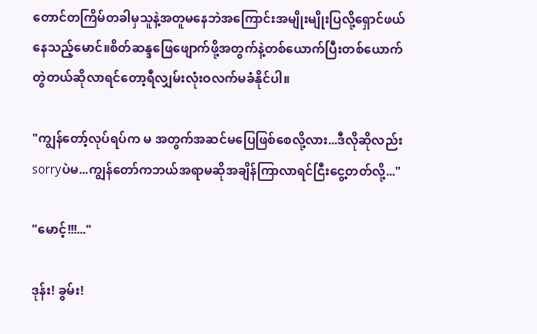တောင်တကြိမ်တခါမှသူနဲ့အတူမနေဘဲအကြောင်းအမျိုးမျိုးပြလို့ရှောင်ဖယ်နေသည့်မောင်။စိတ်ဆန္ဒဖြေဖျောက်ဖို့အတွက်နဲ့တစ်ယောက်ပြီးတစ်ယောက်တွဲတယ်ဆိုလာရင်တော့ရီလျှမ်းလုံးဝလက်မခံနိုင်ပါ။

"ကျွန်တော့်လုပ်ရပ်က မ အတွက်အဆင်မပြေဖြစ်စေလို့လား...ဒီလိုဆိုလည်း sorryပဲမ...ကျွန်တော်ကဘယ်အရာမဆိုအချိန်ကြာလာရင်ငြီးငွေ့တတ်လို့..."

"မောင့်!!!..."

ဒုန်း! ခွမ်း!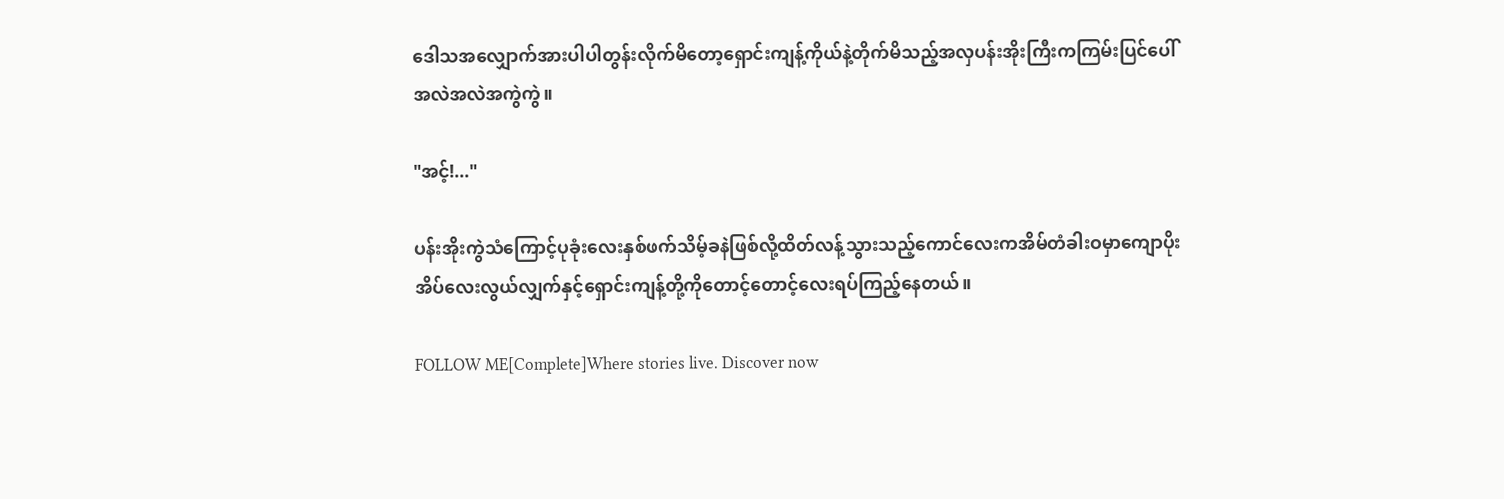ဒေါသအလျှောက်အားပါပါတွန်းလိုက်မိတော့ရှောင်းကျန့်ကိုယ်နဲ့တိုက်မိသည့်အလှပန်းအိုးကြီးကကြမ်းပြင်ပေါ်အလဲအလဲအကွဲကွဲ။

"အင့်!..."

ပန်းအိုးကွဲသံကြောင့်ပုခုံးလေးနှစ်ဖက်သိမ့်ခနဲဖြစ်လို့ထိတ်လန့်သွားသည့်ကောင်လေးကအိမ်တံခါးဝမှာကျောပိုးအိပ်လေးလွယ်လျှက်နှင့်ရှောင်းကျန့်တို့ကိုတောင့်တောင့်လေးရပ်ကြည့်နေတယ်။

FOLLOW ME[Complete]Where stories live. Discover now